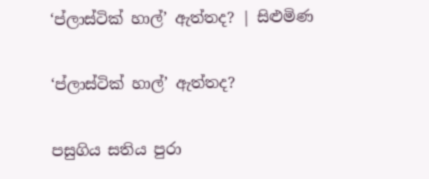‘ප්ලාස්ටික් හාල්’ ඇත්තද? | සිළුමිණ

‘ප්ලාස්ටික් හාල්’ ඇත්තද?

පසුගිය සතිය පුරා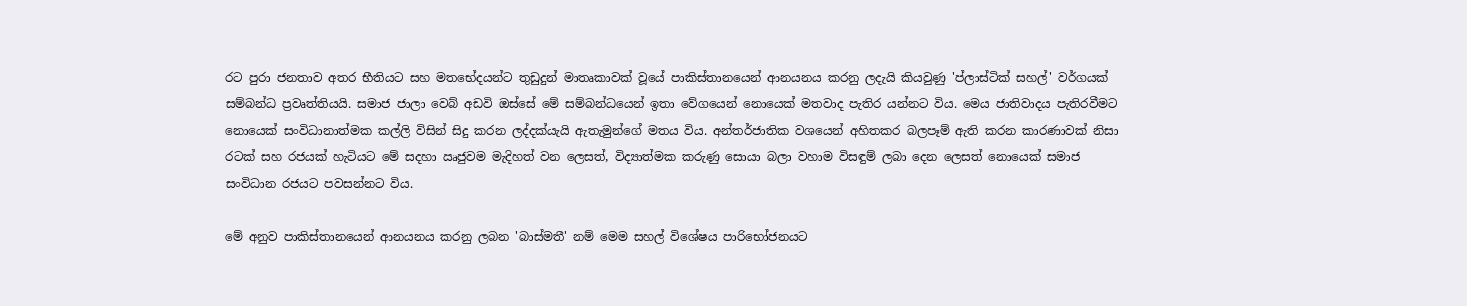රට පුරා ජනතාව අතර භීතියට සහ මතභේදයන්ට තුඩුදුන් මාතෘකාවක් වූයේ පාකිස්තානයෙන් ආනයනය කරනු ලදැයි කියවුණු 'ප්ලාස්ටික් සහල්' වර්ගයක් සම්බන්ධ ප්‍රවෘත්තියයි. සමාජ ජාලා වෙබ් අඩවි ඔස්සේ මේ සම්බන්ධයෙන් ඉතා වේගයෙන් නොයෙක් මතවාද පැතිර යන්නට විය. මෙය ජාතිවාදය පැතිරවීමට නොයෙක් සංවිධානාත්මක කල්ලි විසින් සිදු කරන ලද්දක්යැයි ඇතැමුන්ගේ මතය විය. අන්තර්ජාතික වශයෙන් අහිතකර බලපෑම් ඇති කරන කාරණාවක් නිසා රටක් සහ රජයක් හැටියට මේ සදහා ඍජුවම මැදිහත් වන ලෙසත්, විද්‍යාත්මක කරුණු සොයා බලා වහාම විසඳුම් ලබා දෙන ලෙසත් නොයෙක් සමාජ සංවිධාන රජයට පවසන්නට විය.

මේ අනුව පාකිස්තානයෙන් ආනයනය කරනු ලබන 'බාස්මතී' නම් මෙම සහල් විශේෂය පාරිභෝජනයට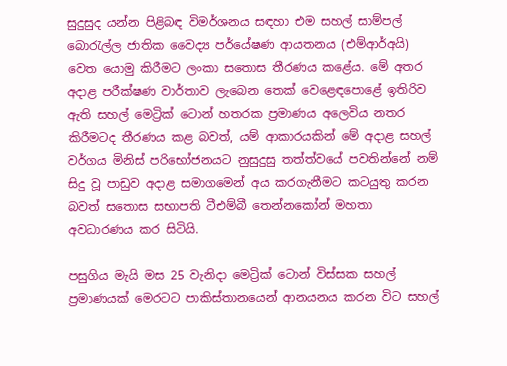සුදුසුද යන්න පිළිබඳ විමර්ශනය සඳහා එම සහල් සාම්පල් බොරැල්ල ජාතික වෛද්‍ය පර්යේෂණ ආයතනය (එම්ආර්අයි) වෙත යොමු කිරීමට ලංකා සතොස තීරණය කළේය. මේ අතර අදාළ පරීක්ෂණ වාර්තාව ලැබෙන තෙක් වෙළෙඳපොළේ ඉතිරිව ඇති සහල් මෙට්‍රික් ටොන් හතරක ප්‍රමාණය අලෙවිය නතර කිරීමටද තීරණය කළ බවත්, යම් ආකාරයකින් මේ අදාළ සහල් වර්ගය මිනිස් පරිභෝජනයට නුසුදුසු තත්ත්වයේ පවතින්නේ නම් සිදු වූ පාඩුව අදාළ සමාගමෙන් අය කරගැනීමට කටයුතු කරන බවත් සතොස සභාපති ටීඑම්බී තෙන්නකෝන් මහතා අවධාරණය කර සිටියි.

පසුගිය මැයි මස 25 වැනිදා මෙට්‍රික් ටොන් විස්සක සහල් ප්‍රමාණයක් මෙරටට පාකිස්තානයෙන් ආනයනය කරන විට සහල්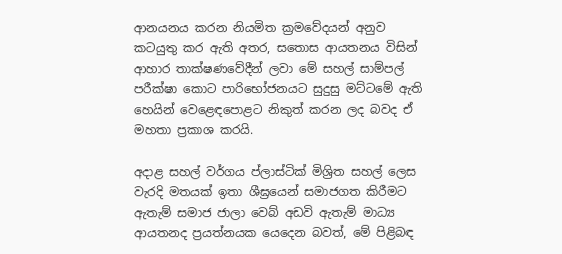ආනයනය කරන නියමිත ක්‍රමවේදයන් අනුව කටයුතු කර ඇති අතර, සතොස ආයතනය විසින් ආහාර තාක්ෂණවේදීන් ලවා මේ සහල් සාම්පල් පරීක්ෂා කොට පාරිභෝජනයට සුදුසු මට්ටමේ ඇති හෙයින් වෙළෙඳපොළට නිකුත් කරන ලද බවද ඒ මහතා ප්‍රකාශ කරයි.

අදාළ සහල් වර්ගය ප්ලාස්ටික් මිශ්‍රිත සහල් ලෙස වැරදි මතයක් ඉතා ශීඝ්‍රයෙන් සමාජගත කිරීමට ඇතැම් සමාජ ජාලා වෙබ් අඩවි ඇතැම් මාධ්‍ය ආයතනද ප්‍රයත්නයක යෙදෙන බවත්, මේ පිළිබඳ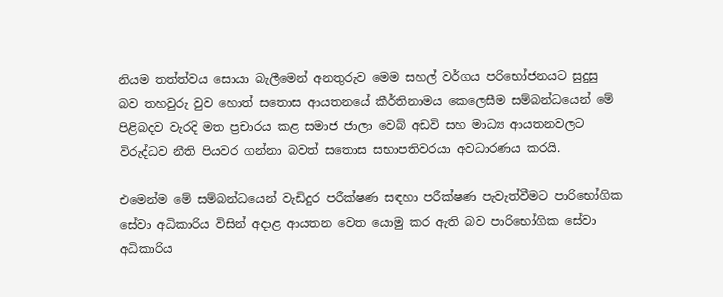නියම තත්ත්වය සොයා බැලීමෙන් අනතුරුව මෙම සහල් වර්ගය පරිභෝජනයට සුදුසු බව තහවුරු වුව හොත් සතොස ආයතනයේ කීර්තිනාමය කෙලෙසීම සම්බන්ධයෙන් මේ පිළිබදව වැරදි මත ප්‍රචාරය කළ සමාජ ජාලා වෙබ් අඩවි සහ මාධ්‍ය ආයතනවලට විරුද්ධව නීති පියවර ගන්නා බවත් සතොස සභාපතිවරයා අවධාරණය කරයි.

එමෙන්ම මේ සම්බන්ධයෙන් වැඩිදුර පරීක්ෂණ සඳහා පරීක්ෂණ පැවැත්වීමට පාරිභෝගික සේවා අධිකාරිය විසින් අදාළ ආයතන වෙත යොමු කර ඇති බව පාරිභෝගික සේවා අධිකාරිය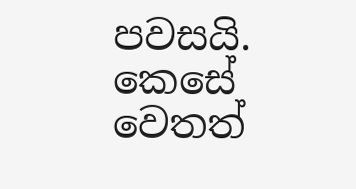පවසයි. කෙසේ වෙතත්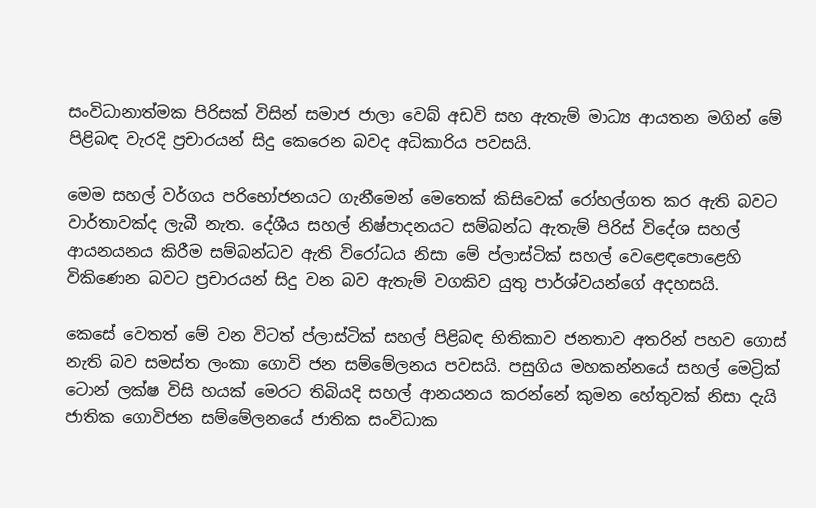සංවිධානාත්මක පිරිසක් විසින් සමාජ ජාලා වෙබ් අඩවි සහ ඇතැම් මාධ්‍ය ආයතන මගින් මේ පිළිබඳ වැරදි ප්‍රචාරයන් සිදු කෙරෙන බවද අධිකාරිය පවසයි.

මෙම සහල් වර්ගය පරිභෝජනයට ගැනීමෙන් මෙතෙක් කිසිවෙක් රෝහල්ගත කර ඇති බවට වාර්තාවක්ද ලැබී නැත. දේශීය සහල් නිෂ්පාදනයට සම්බන්ධ ඇතැම් පිරිස් විදේශ සහල් ආයනයනය කිරීම සම්බන්ධව ඇති විරෝධය නිසා මේ ප්ලාස්ටික් සහල් වෙළෙඳපො‍ළෙහි විකිණෙන බවට ප්‍රචාරයන් සිදු වන බව ඇතැම් වගකිව යුතු පාර්ශ්වයන්ගේ අදහසයි.

කෙසේ වෙතත් මේ වන විටත් ප්ලාස්ටික් සහල් පිළිබඳ භිතිකාව ජනතාව අතරින් පහව ගොස් නැති බව සමස්ත ලංකා ගොවි ජන සම්මේලනය පවසයි. පසුගිය මහකන්නයේ සහල් මෙට්‍රික් ටොන් ලක්ෂ විසි හයක් මෙරට තිබියදි සහල් ආනයනය කරන්නේ කුමන හේතුවක් නිසා දැයි ජාතික ගොවිජන සම්මේලනයේ ජාතික සංවිධාක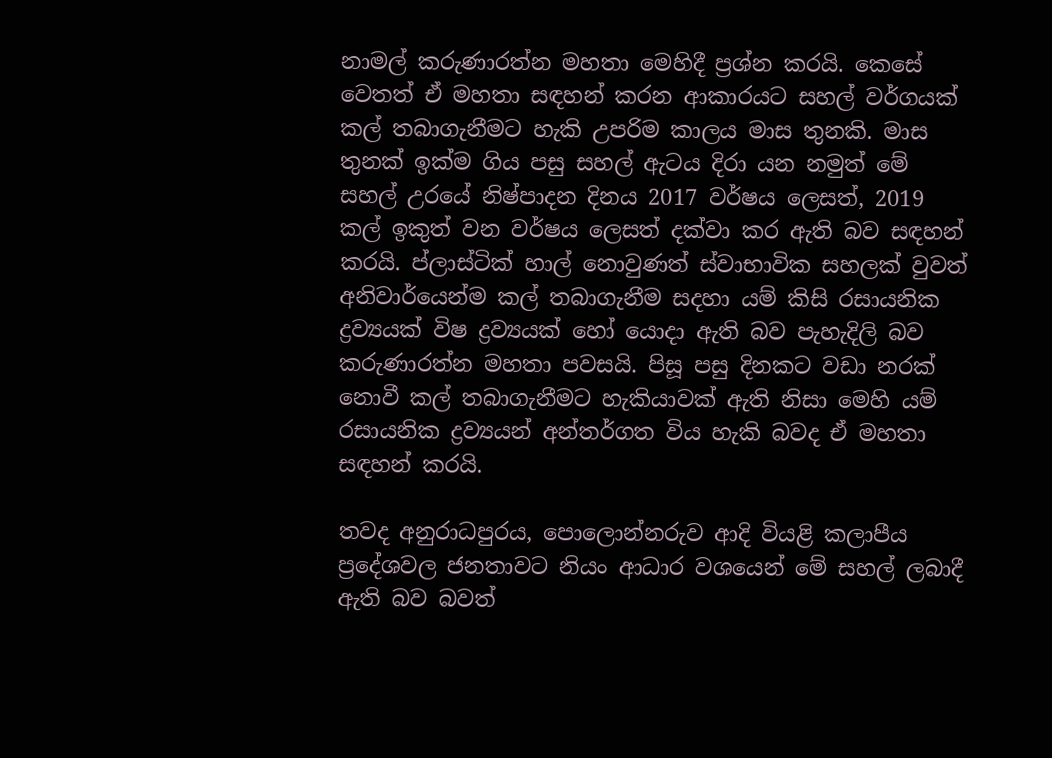නාමල් කරුණාරත්න මහතා මෙහිදී ප්‍රශ්න කරයි. කෙසේ වෙතත් ඒ මහතා සඳහන් කරන ආකාරයට සහල් වර්ගයක් කල් තබාගැනීමට හැකි උපරිම කාලය මාස තුනකි. මාස තුනක් ඉක්ම ගිය පසු සහල් ඇටය දිරා යන නමුත් මේ සහල් උරයේ නිෂ්පාදන දිනය 2017 වර්ෂය ලෙසත්, 2019 කල් ඉකුත් වන වර්ෂය ලෙසත් දක්වා කර ඇති බව සඳහන් කරයි. ප්ලාස්ටික් හාල් නොවුණත් ස්වාභාවික සහලක් වුවත් අනිවාර්යෙන්ම කල් තබාගැනීම සදහා යම් කිසි රසායනික ද්‍රව්‍යයක් විෂ ද්‍රව්‍යයක් හෝ යොදා ඇති බව පැහැදිලි බව කරුණාරත්න මහතා පවසයි. පිසූ පසු දිනකට වඩා නරක් නොවී කල් තබාගැනීමට හැකියාවක් ඇති නිසා මෙහි යම් රසායනික ද්‍රව්‍යයන් අන්තර්ගත විය හැකි බවද ඒ මහතා සඳහන් කරයි.

තවද අනුරාධපුරය, පොලොන්නරුව ආදි වියළි කලාපීය ප්‍රදේශවල ජනතාවට නියං ආධාර වශයෙන් මේ සහල් ලබාදී ඇති බව බවත්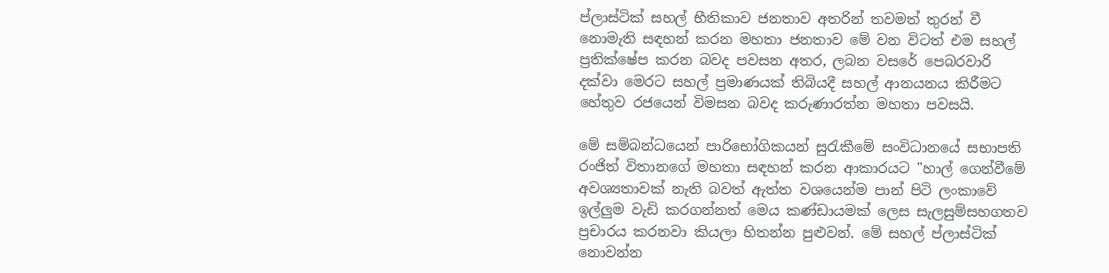ප්ලාස්ටික් සහල් භීතිකාව ජනතාව අතරින් තවමත් තුරන් වී නොමැති සඳහන් කරන මහතා ජනතාව මේ වන විටත් එම සහල් ප්‍රතික්ෂේප කරන බවද පවසන අතර, ලබන වසරේ පෙබරවාරි දක්වා මෙරට සහල් ප්‍රමාණයක් තිබියදී සහල් ආනයනය කිරීමට හේතුව රජයෙන් විමසන බවද කරුණාරත්න මහතා පවසයි.

මේ සම්බන්ධයෙන් පාරිභෝගිකයන් සුරැකීමේ සංවිධානයේ සභාපති රංජිත් විතානගේ මහතා සඳහන් කරන ආකාරයට "හාල් ගෙන්වීමේ අවශ්‍යතාවක් නැති බවත් ඇත්ත වශයෙන්ම පාන් පිටි ලංකාවේ ඉල්ලුම වැඩි කරගන්නත් මෙය කණ්ඩායමක් ලෙස සැලසුම්සහගතව ප්‍රචාරය කරනවා කියලා හිතන්න පුළුවන්. මේ සහල් ප්ලාස්ටික් නොවන්න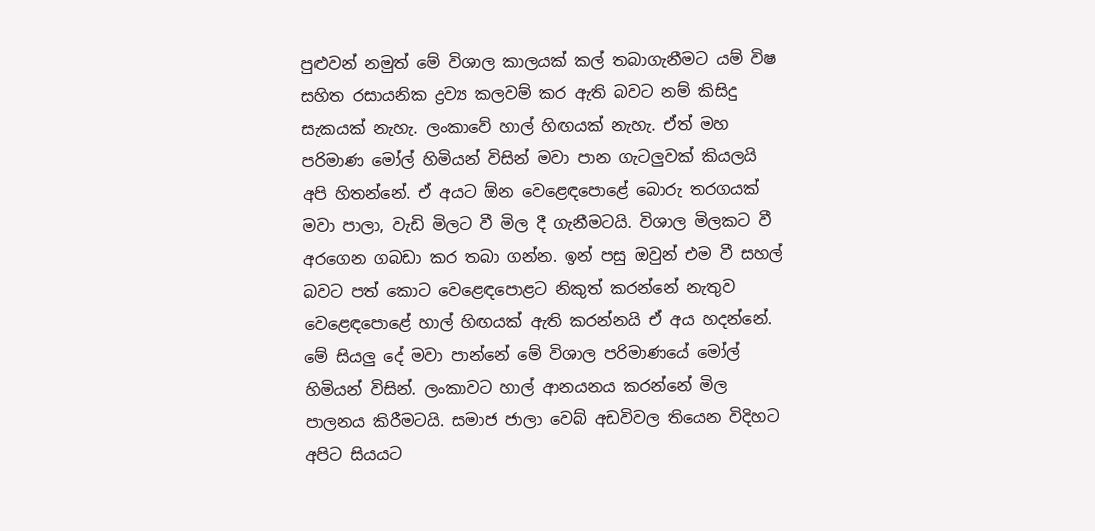පුළුවන් නමුත් මේ විශාල කාලයක් කල් තබාගැනීමට යම් විෂ සහිත රසායනික ද්‍රව්‍ය කලවම් කර ඇති බවට නම් කිසිදු සැකයක් නැහැ. ලංකාවේ හාල් හිඟයක් නැහැ. ඒත් මහ පරිමාණ ‍මෝල් හිමියන් විසින් මවා පාන ගැටලුවක් කියලයි අපි හිතන්නේ. ඒ අයට ඕන වෙළෙඳපොළේ බොරු තරගයක් මවා පාලා, වැඩි මිලට වී මිල දී ගැනීමටයි. විශාල මිලකට වී අරගෙන ගබඩා කර තබා ගන්න. ඉන් පසු ඔවුන් එම වී සහල් බවට පත් කොට වෙළෙඳපොළට නිකුත් කරන්නේ නැතුව වෙළෙඳපොළේ හාල් හිඟයක් ඇති කරන්නයි ඒ අය හදන්නේ. මේ සියලු දේ මවා පාන්නේ මේ විශාල පරිමාණයේ මෝල් හිමියන් විසින්. ලංකාවට හාල් ආනයනය කරන්නේ මිල පාලනය කිරීමටයි‍. සමාජ ජාලා වෙබ් අඩවිවල තියෙන විදිහට අපිට සියයට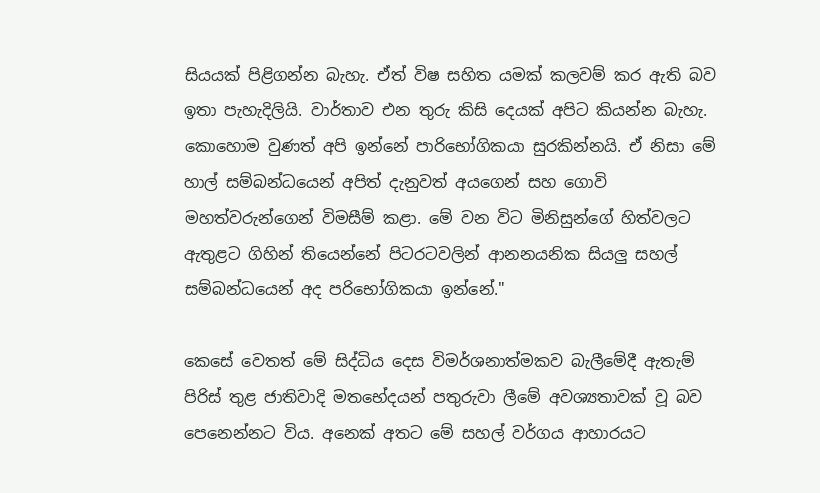සියයක් පිළිගන්න බැහැ. ඒත් විෂ සහිත යමක් කලවම් කර ඇති බව ඉතා පැහැදිලියි. වාර්තාව එන තුරු කිසි දෙයක් අපිට කියන්න බැහැ‍. කොහොම වුණත් අපි ඉන්නේ පාරිභෝගිකයා සුරකින්නයි. ඒ නිසා මේ හාල් සම්බන්ධයෙන් අපිත් දැනුවත් අයගෙන් සහ ගොවි මහත්වරුන්ගෙන් විමසීම් කළා. මේ වන විට මිනිසුන්ගේ හිත්වලට ඇතුළට ගිහින් තියෙන්නේ පිටරටවලින් ආනනයනික සියලු සහල් සම්බන්ධයෙන් අද පරිභෝගිකයා ඉන්නේ."

කෙසේ වෙතත් මේ සිද්ධිය දෙස විමර්ශනාත්මකව බැලීමේදී ඇතැම් පිරිස් තුළ ජාතිවාදි මත‍භේදයන් පතුරුවා ලීමේ අවශ්‍යතාවක් වූ බව පෙනෙන්නට විය. අනෙක් අතට මේ සහල් වර්ගය ආහාරයට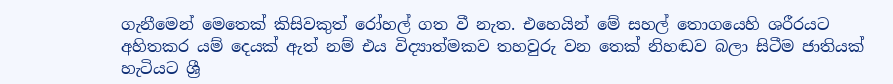ගැනීමෙන් මෙතෙක් කිසිවකුත් රෝහල් ගත වී නැත. එහෙයින් මේ සහල් තොගයෙහි ශරීරයට අහිතකර යම් දෙයක් ඇත් නම් එය විද්‍යාත්මකව තහවුරු වන තෙක් නිහඬව බලා සිටීම ජාතියක් හැටියට ශ්‍රී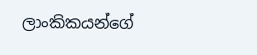ලාංකිකයන්ගේ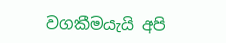වගකීමයැයි අපි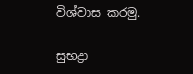විශ්වාස කරමු‍.

සුභද්‍රා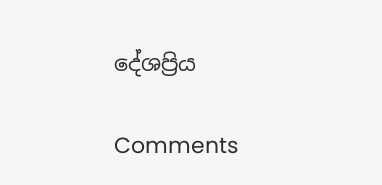දේශප්‍රිය

Comments